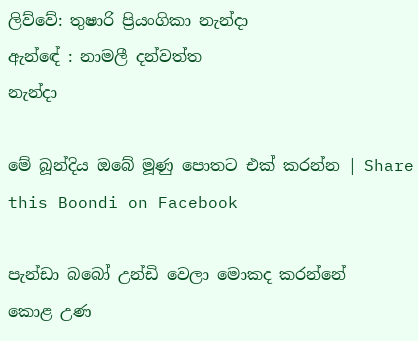ලිව්වේ: තුෂාරි ප්‍රියංගිකා නැන්දා
ඇන්ඳේ : නාමලී දන්වත්ත
නැන්දා

මේ බූන්දිය ඔබේ මූණු පොතට එක් කරන්න | Share this Boondi on Facebook

පැන්ඩා බබෝ උන්ඩි වෙලා මොකද කරන්නේ
කොළ උණ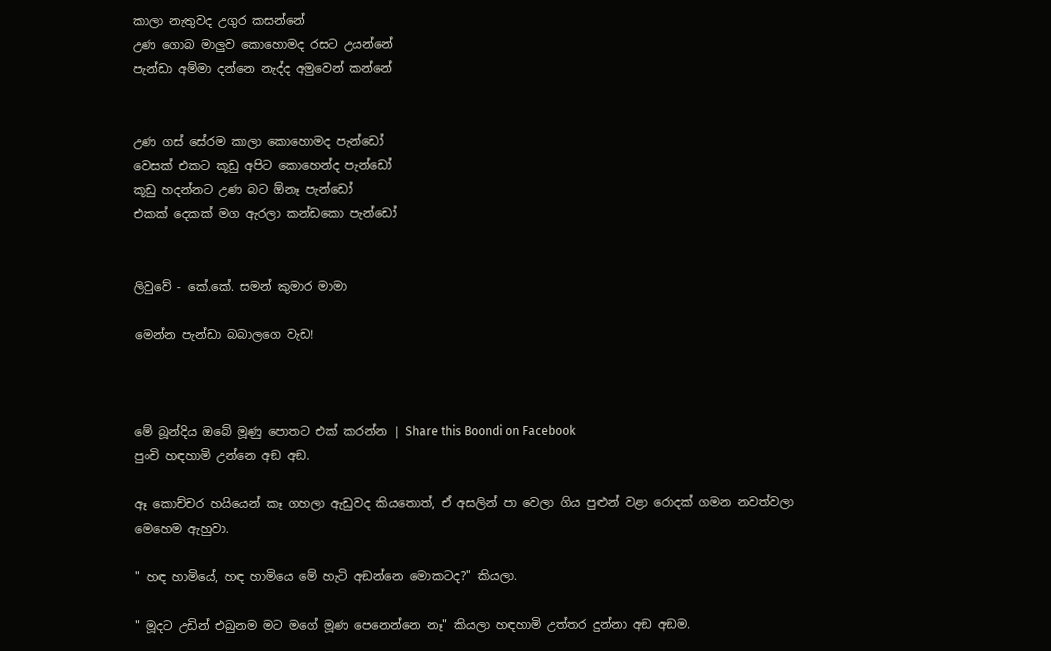කාලා නැතුවද උගුර කසන්නේ
උණ ගොබ මාලුව කොහොමද රසට උයන්නේ
පැන්ඩා අම්මා දන්නෙ නැද්ද අමුවෙන් කන්නේ


උණ ගස් සේරම කාලා කොහොමද පැන්ඩෝ
වෙසක් එකට කූඩු අපිට කොහෙන්ද පැන්ඩෝ
කූඩු හදන්නට උණ බට ඕනෑ පැන්ඩෝ
එකක් දෙකක් මග ඇරලා කන්ඩකො පැන්ඩෝ


ලිවුවේ - කේ.කේ. සමන් කුමාර මාමා

මෙන්න පැන්ඩා බබාලගෙ වැඩ!



මේ බූන්දිය ඔබේ මූණු පොතට එක් කරන්න | Share this Boondi on Facebook
පුංචි හඳහාමි උන්නෙ අඞ අඞ.

ඈ කොච්චර හයියෙන් කෑ ගහලා ඇඩුවද කියතොත්, ඒ අසලින් පා වෙලා ගිය පුළුන් වළා රොදක් ගමන නවත්වලා මෙහෙම ඇහුවා.

" හඳ හාමියේ, හඳ හාමියෙ මේ හැටි අඞන්නෙ මොකටද?" කියලා.

" මූදට උඩින් එබුනම මට මගේ මූණ පෙනෙන්නෙ නෑ" කියලා හඳහාමි උත්තර දුන්නා අඞ අඞම.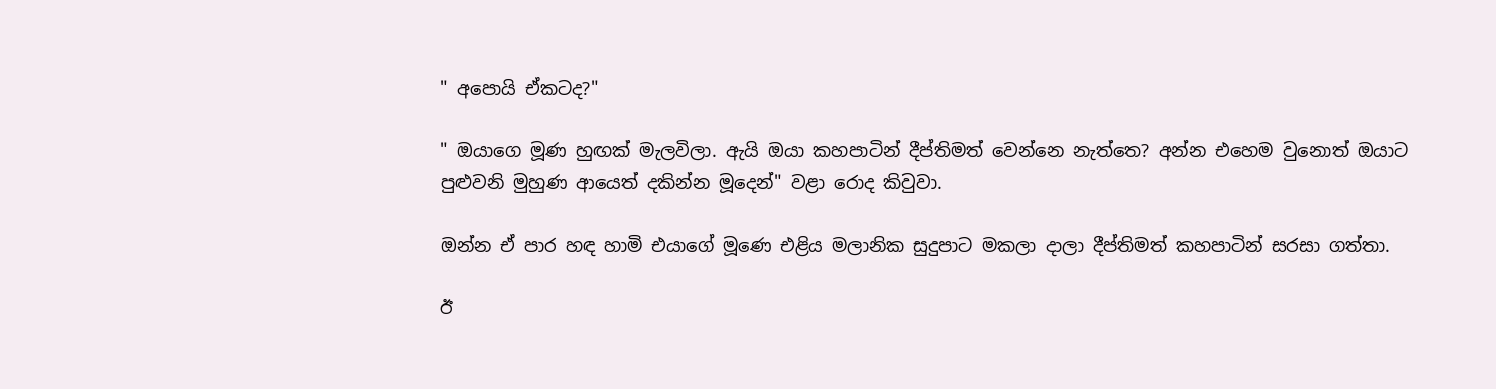" අපොයි ඒකටද?"

" ඔයාගෙ මූණ හුඟක් මැලවිලා. ඇයි ඔයා කහපාටින් දීප්තිමත් වෙන්නෙ නැත්තෙ? අන්න එහෙම වුනොත් ඔයාට පුළුවනි මුහුණ ආයෙත් දකින්න මූදෙන්" වළා රොද කිවුවා.

ඔන්න ඒ පාර හඳ හාමි එයාගේ මූණෙ එළිය මලානික සුදුපාට මකලා දාලා දීප්තිමත් කහපාටින් සරසා ගත්තා.

ඊ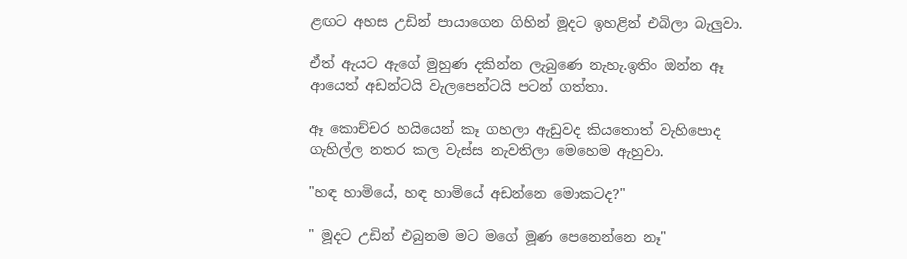ළඟට අහස උඩින් පායාගෙන ගිහින් මූදට ඉහළින් එබිලා බැලුවා.

ඒත් ඇයට ඇගේ මුහුණ දකින්න ලැබුණෙ නැහැ.ඉතිං ඔන්න ඈ ආයෙත් අඩන්ටයි වැලපෙන්ටයි පටන් ගත්තා.

ඈ කොච්චර හයියෙන් කෑ ගහලා ඇඩුවද කියතොත් වැහිපොද ගැහිල්ල නතර කල වැස්ස නැවතිලා මෙහෙම ඇහුවා.

"හඳ හාමියේ, හඳ හාමියේ අඩන්නෙ මොකටද?"

" මූදට උඩින් එබුනම මට මගේ මූණ පෙනෙන්නෙ නෑ"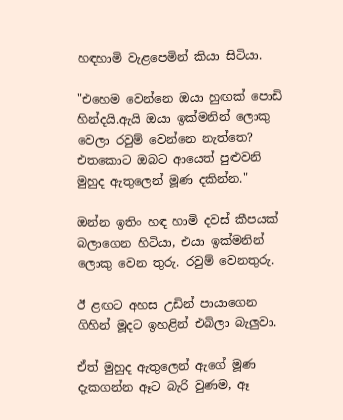හඳහාමි වැළපෙමින් කියා සිටියා.

"එහෙම වෙන්නෙ ඔයා හුඟක් පොඩි හින්දයි.ඇයි ඔයා ඉක්මනින් ලොකු වෙලා රවුම් වෙන්නෙ නැත්තෙ? එතකොට ඔබට ආයෙත් පුළුවනි මුහුද ඇතුලෙන් මූණ දකින්න."

ඔන්න ඉතිං හඳ හාමි දවස් කීපයක් බලාගෙන හිටියා, එයා ඉක්මනින් ලොකු වෙන තුරු. රවුම් වෙනතුරු.

ඊ ළඟට අහස උඩින් පායාගෙන ගිහින් මූදට ඉහළින් එබිලා බැලුවා.

ඒත් මුහුද ඇතුලෙන් ඇගේ මූණ දැකගන්න ඈට බැරි වුණම, ඈ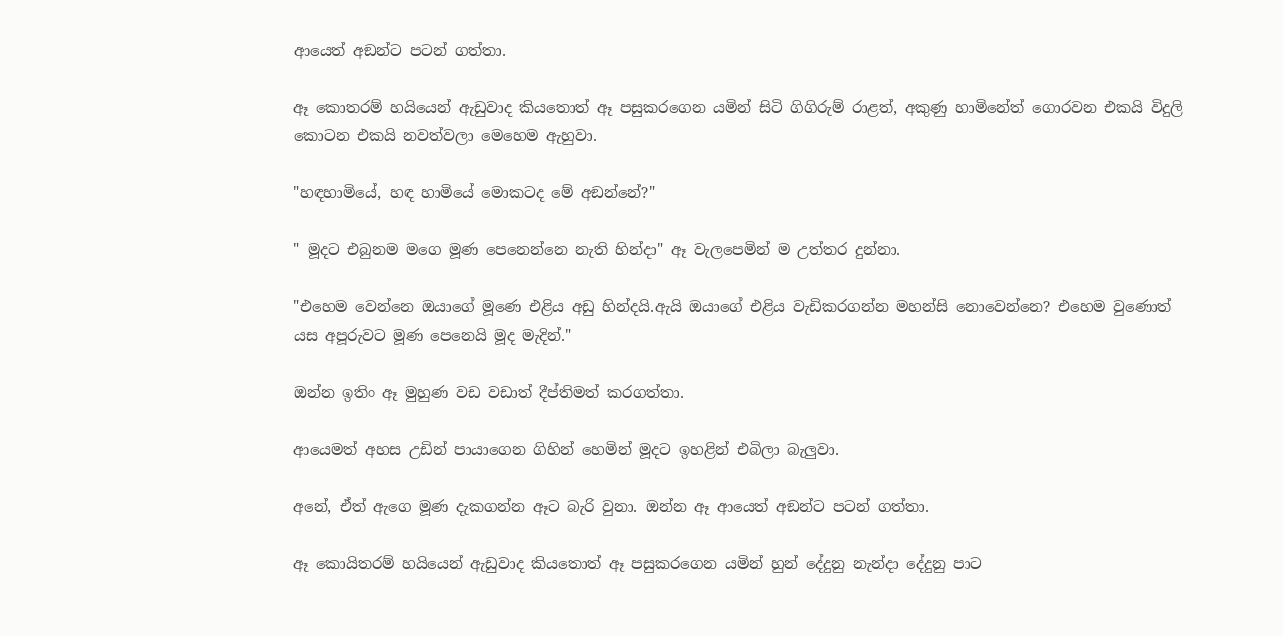ආයෙත් අඞන්ට පටන් ගත්තා.

ඈ කොතරම් හයියෙන් ඇඩුවාද කියතොත් ඈ පසුකරගෙන යමින් සිටි ගිගිරුම් රාළත්, අකුණු හාමිනේත් ගොරවන එකයි විදුලි කොටන එකයි නවත්වලා මෙහෙම ඇහුවා.

"හඳහාමියේ, හඳ හාමියේ මොකටද මේ අඞන්නේ?"

" මූදට එබුනම මගෙ මූණ පෙනෙන්නෙ නැති හින්දා" ඈ වැලපෙමින් ම උත්තර දුන්නා.

"එහෙම වෙන්නෙ ඔයාගේ මූණෙ එළිය අඩු හින්දයි.ඇයි ඔයාගේ එළිය වැඩිකරගන්න මහන්සි නොවෙන්නෙ? එහෙම වුණොත් යස අපූරුවට මූණ පෙනෙයි මූද මැදින්."

ඔන්න ඉතිං ඈ මුහුණ වඩ වඩාත් දීප්තිමත් කරගත්තා.

ආයෙමත් අහස උඩින් පායාගෙන ගිහින් හෙමින් මූදට ඉහළින් එබිලා බැලුවා.

අනේ, ඒත් ඇගෙ මූණ දැකගන්න ඈට බැරි වුනා. ඔන්න ඈ ආයෙත් අඞන්ට පටන් ගත්තා.

ඈ කොයිතරම් හයියෙන් ඇඩුවාද කියතොත් ඈ පසුකරගෙන යමින් හුන් දේදුනු නැන්දා දේදුනු පාට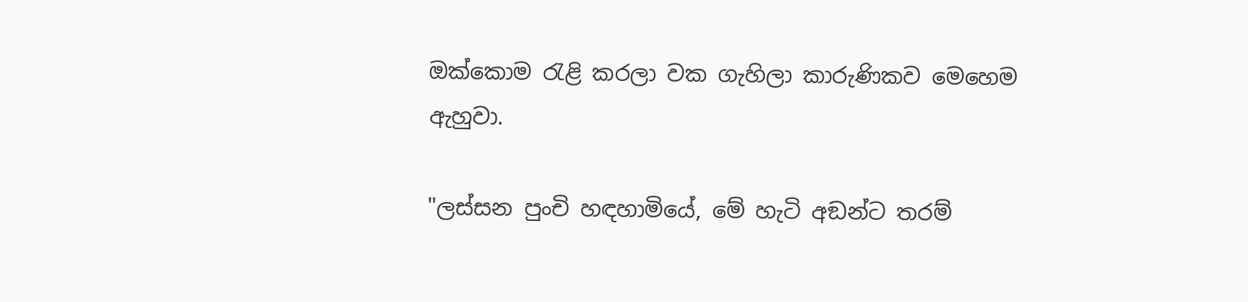ඔක්කොම රැළි කරලා වක ගැහිලා කාරුණිකව මෙහෙම ඇහුවා.

"ලස්සන පුංචි හඳහාමියේ, මේ හැටි අඞන්ට තරම්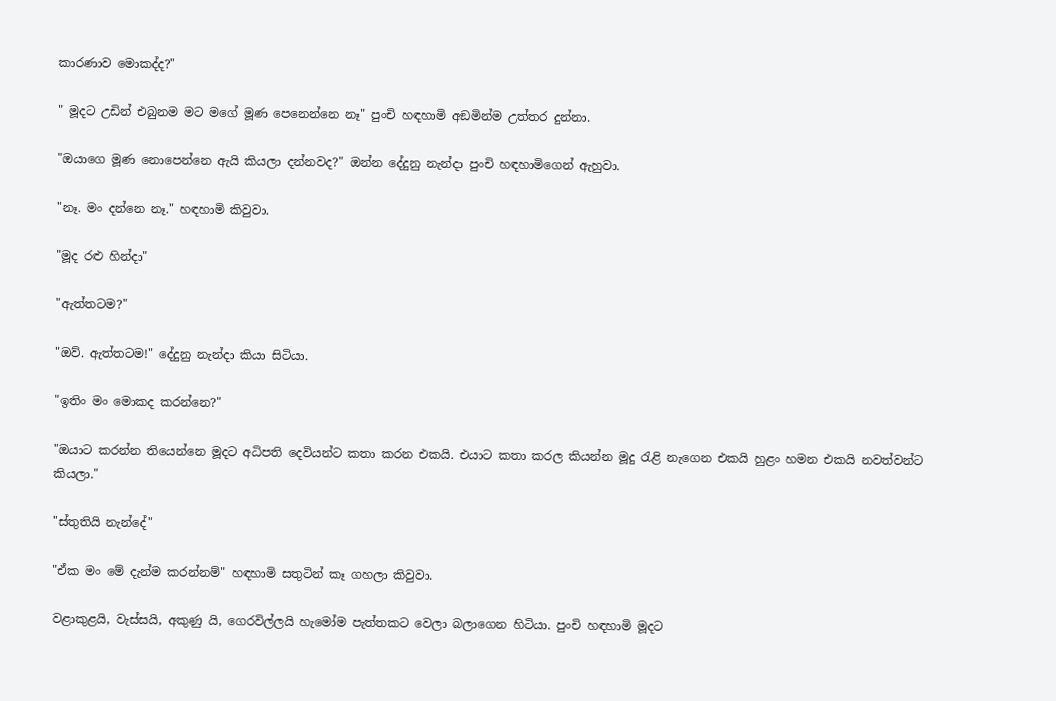කාරණාව මොකද්ද?"

" මූදට උඩින් එබුනම මට මගේ මූණ පෙනෙන්නෙ නෑ" පුංචි හඳහාමි අඞමින්ම උත්තර දුන්නා.

"ඔයාගෙ මූණ නොපෙන්නෙ ඇයි කියලා දන්නවද?" ඔන්න දේදුනු නැන්දා පුංචි හඳහාමිගෙන් ඇහුවා.

"නෑ. මං දන්නෙ නෑ." හඳහාමි කිවුවා.

"මූද රළු හින්දා"

"ඇත්තටම?"

"ඔව්. ඇත්තටම!" දේදුනු නැන්දා කියා සිටියා.

"ඉතිං මං මොකද කරන්නෙ?"

"ඔයාට කරන්න තියෙන්නෙ මූදට අධිපති දෙවියන්ට කතා කරන එකයි. එයාට කතා කරල කියන්න මූදු රැළි නැගෙන එකයි හුළං හමන එකයි නවත්වන්ට කියලා."

"ස්තුතියි නැන්දේ"

"ඒක මං මේ දැන්ම කරන්නම්" හඳහාමි සතුටින් කෑ ගහලා කිවුවා.

වළාකුළයි, වැස්සයි, අකුණු යි, ගෙරවිල්ලයි හැමෝම පැත්තකට වෙලා බලාගෙන හිටියා. පුංචි හඳහාමි මූදට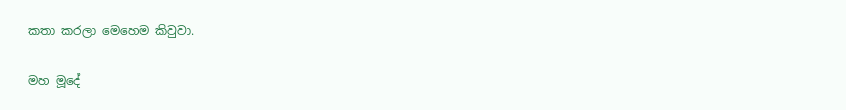කතා කරලා මෙහෙම කිවුවා.

මහ මූදේ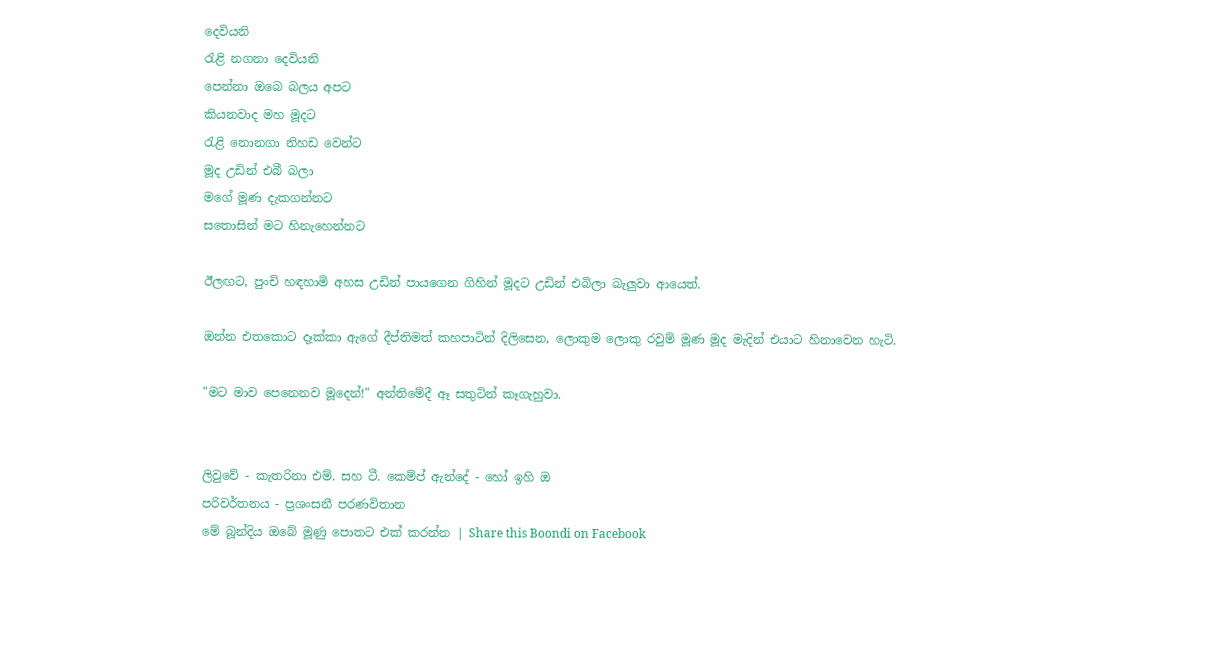දෙවියනි
රැළි නගනා දෙවියනි
පෙන්නා ඔබෙ බලය අපට
කියනවාද මහ මූදට
රැළි නොනගා නිහඩ වෙන්ට
මූද උඩින් එබී බලා
මගේ මූණ දැකගන්නට
සතොසින් මට හිනැහෙන්නට

ඊලඟට, පුංචි හඳහාමි අහස උඩින් පායගෙන ගිහින් මූදට උඩින් එබිලා බැලුවා ආයෙත්.

ඔන්න එතකොට දෑක්කා ඇගේ දීප්තිමත් කහපාටින් දිලිසෙන, ලොකුම ලොකු රවුම් මූණ මූද මැදින් එයාට හිනාවෙන හැටි.

"මට මාව පෙනෙනව මූදෙන්!" අන්තිමේදී ඈ සතුටින් කෑගැහුවා.


ලිවුවේ - කැතරිනා එම්. සහ ටී. කෙම්ප් ඇන්දේ - හෝ ඉහි ඔ
පරිවර්තනය - ප්‍රශංසනී පරණවිතාන
මේ බූන්දිය ඔබේ මූණු පොතට එක් කරන්න | Share this Boondi on Facebook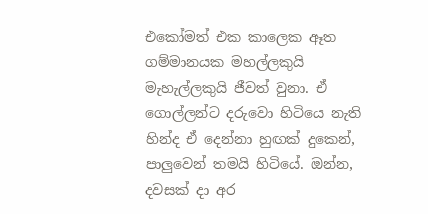එකෝමත් එක කාලෙක ඈත ගම්මානයක මහල්ලකුයි මැහැල්ලකුයි ජීවත් වුනා. ඒ ගොල්ලන්ට දරුවො හිටියෙ නැති හින්ද ඒ දෙන්නා හුඟක් දුකෙන්, පාලුවෙන් තමයි හිටියේ. ඔන්න, දවසක් දා අර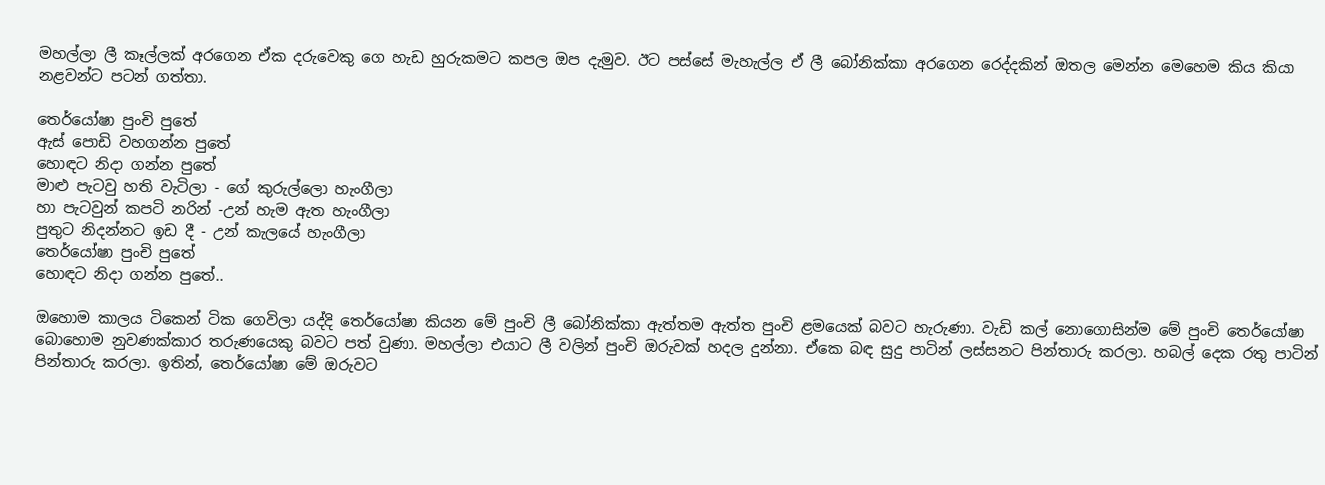මහල්ලා ලී කෑල්ලක් අරගෙන ඒක දරුවෙකු ගෙ හැඩ හුරුකමට කපල ඔප දැමුව. ඊට පස්සේ මැහැල්ල ඒ ලී බෝනික්කා අරගෙන රෙද්දකින් ඔතල මෙන්න මෙහෙම කිය කියා නළවන්ට පටන් ගත්තා.

තෙර්යෝෂා පුංචි පුතේ
ඇස් පොඩි වහගන්න පුතේ
හොඳට නිදා ගන්න පුතේ
මාළු පැටවු හති වැටිලා - ගේ කුරුල්ලො හැංගීලා
හා පැටවුන් කපටි නරින් -උන් හැම ඇත හැංගීලා
පුතුට නිදන්නට ඉඩ දී - උන් කැලයේ හැංගීලා
තෙර්යෝෂා පුංචි පුතේ
හොඳට නිදා ගන්න පුතේ..

ඔහොම කාලය ටිකෙන් ටික ගෙවිලා යද්දි තෙර්යෝෂා කියන මේ පුංචි ලී බෝනික්කා ඇත්තම ඇත්ත පුංචි ළමයෙක් බවට හැරුණා. වැඩි කල් නොගොසින්ම මේ පුංචි තෙර්යෝෂා බොහොම නුවණක්කාර තරුණයෙකු බවට පත් වුණා. මහල්ලා එයාට ලී වලින් පුංචි ඔරුවක් හදල දුන්නා. ඒකෙ බඳ සුදු පාටින් ලස්සනට පින්තාරු කරලා. හබල් දෙක රතු පාටින් පින්තාරු කරලා. ඉතින්, තෙර්යෝෂා මේ ඔරුවට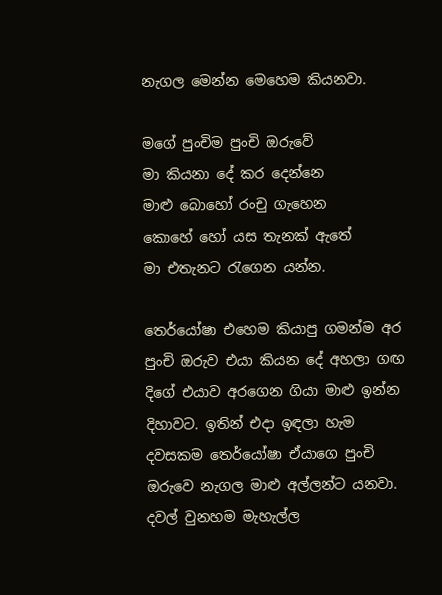නැගල මෙන්න මෙහෙම කියනවා.

මගේ පුංචිම පුංචි ඔරුවේ
මා කියනා දේ කර දෙන්නෙ
මාළු බොහෝ රංචු ගැහෙන
කොහේ හෝ යස තැනක් ඇතේ
මා එතැනට රැගෙන යන්න.

තෙර්යෝෂා එහෙම කියාපු ගමන්ම අර පුංචි ඔරුව එයා කියන දේ අහලා ගඟ දිගේ එයාව අරගෙන ගියා මාළු ඉන්න දිහාවට. ඉතින් එදා ඉඳලා හැම දවසකම තෙර්යෝෂා ඒයාගෙ පුංචි ඔරුවෙ නැගල මාළු අල්ලන්ට යනවා. දවල් වුනහම මැහැල්ල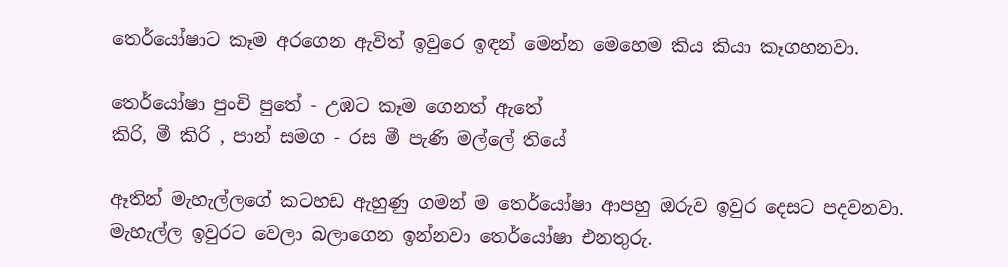තෙර්යෝෂාට කෑම අරගෙන ඇවිත් ඉවුරෙ ඉඳන් මෙන්න මෙහෙම කිය කියා කෑගහනවා.

තෙර්යෝෂා පුංචි පුතේ - උඹට කෑම ගෙනත් ඇතේ
කිරි, මී කිරි , පාන් සමග - රස මී පැණි මල්ලේ තියේ

ඈතින් මැහැල්ලගේ කටහඩ ඇහුණු ගමන් ම තෙර්යෝෂා ආපහු ඔරුව ඉවුර දෙසට පදවනවා. මැහැල්ල ඉවුරට වෙලා බලාගෙන ඉන්නවා තෙර්යෝෂා එනතුරු.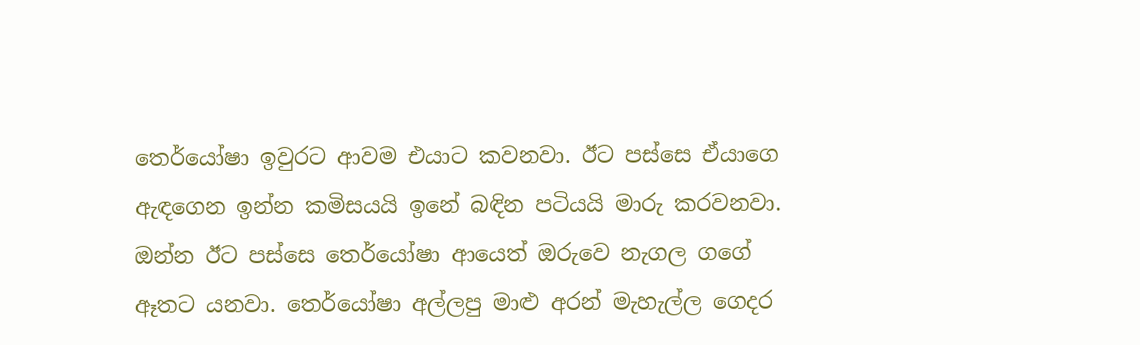තෙර්යෝෂා ඉවුරට ආවම එයාට කවනවා. ඊට පස්සෙ ඒයාගෙ ඇඳගෙන ඉන්න කමිසයයි ඉනේ බඳින පටියයි මාරු කරවනවා. ඔන්න ඊට පස්සෙ තෙර්යෝෂා ආයෙත් ඔරුවෙ නැගල ගගේ ඈතට යනවා. තෙර්යෝෂා අල්ලපු මාළු අරන් මැහැල්ල ගෙදර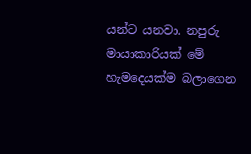යන්ට යනවා. නපුරු මායාකාරියක් මේ හැමදෙයක්ම බලාගෙන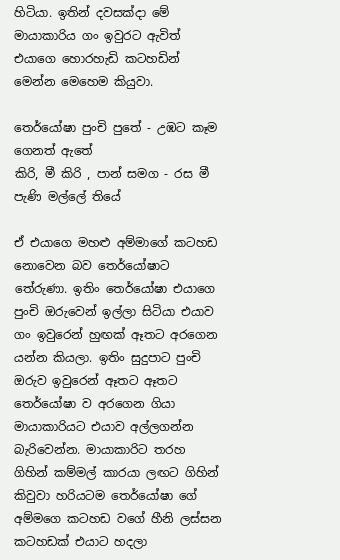හිටියා. ඉතින් දවසක්දා මේ මායාකාරිය ගං ඉවුරට ඇවිත් එයාගෙ හොරහැඩි කටහඩින් මෙන්න මෙහෙම කියුවා.

තෙර්යෝෂා පුංචි පුතේ - උඹට කෑම ගෙනත් ඇතේ
කිරි, මී කිරි , පාන් සමග - රස මී පැණි මල්ලේ තියේ

ඒ එයාගෙ මහළු අම්මාගේ කටහඩ නොවෙන බව තෙර්යෝෂාට තේරුණා. ඉතිං තෙර්යෝෂා එයාගෙ පුංචි ඔරුවෙන් ඉල්ලා සිටියා එයාව ගං ඉවුරෙන් හුඟක් ඈතට අරගෙන යන්න කියලා. ඉතිං සුදුපාට පුංචි ඔරුව ඉවුරෙන් ඈතට ඈතට තෙර්යෝෂා ව අරගෙන ගියා මායාකාරියට එයාව අල්ලගන්න බැරිවෙන්න. මායාකාරිට තරහ ගිහින් කම්මල් කාරයා ලඟට ගිහින් කිවුවා හරියටම තෙර්යෝෂා ගේ අම්මගෙ කටහඩ වගේ හීනි ලස්සන කටහඩක් එයාට හදලා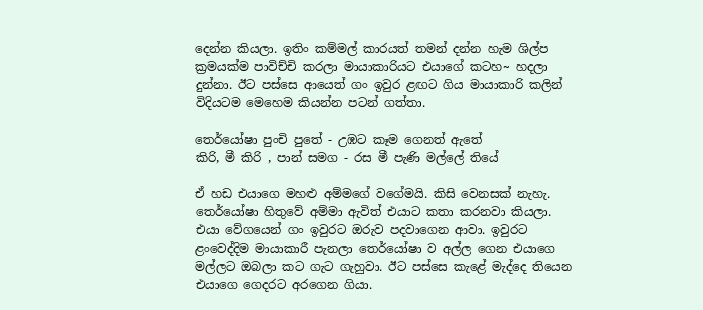දෙන්න කියලා. ඉතිං කම්මල් කාරයත් තමන් දන්න හැම ශිල්ප ක්‍රමයක්ම පාවිච්චි කරලා මායාකාරියට එයාගේ කටහ~ හදලා දුන්නා. ඊට පස්සෙ ආයෙත් ගං ඉවුර ළඟට ගිය මායාකාරි කලින් විදියටම මෙහෙම කියන්න පටන් ගත්තා.

තෙර්යෝෂා පුංචි පුතේ - උඹට කෑම ගෙනත් ඇතේ
කිරි, මී කිරි , පාන් සමග - රස මී පැණි මල්ලේ තියේ

ඒ හඩ එයාගෙ මහළු අම්මගේ වගේමයි. කිසි වෙනසක් නැහැ. තෙර්යෝෂා හිතුවේ අම්මා ඇවිත් එයාට කතා කරනවා කියලා. එයා වේගයෙන් ගං ඉවුරට ඔරුව පදවාගෙන ආවා. ඉවුරට ළංවෙද්දිම මායාකාරී පැනලා තෙර්යෝෂා ව අල්ල ගෙන එයාගෙ මල්ලට ඔබලා කට ගැට ගැහුවා. ඊට පස්සෙ කැළේ මැද්දෙ තියෙන එයාගෙ ගෙදරට අරගෙන ගියා.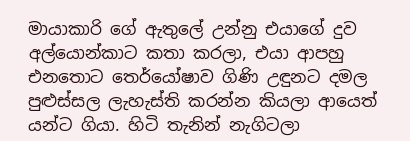මායාකාරි ගේ ඇතුලේ උන්නු එයාගේ දුව අල්යොන්කාට කතා කරලා, එයා ආපහු එනතොට තෙර්යෝෂාව ගිණි උඳුනට දමල පුළුස්සල ලැහැස්ති කරන්න කියලා ආයෙත් යන්ට ගියා. හිටි තැනින් නැගිටලා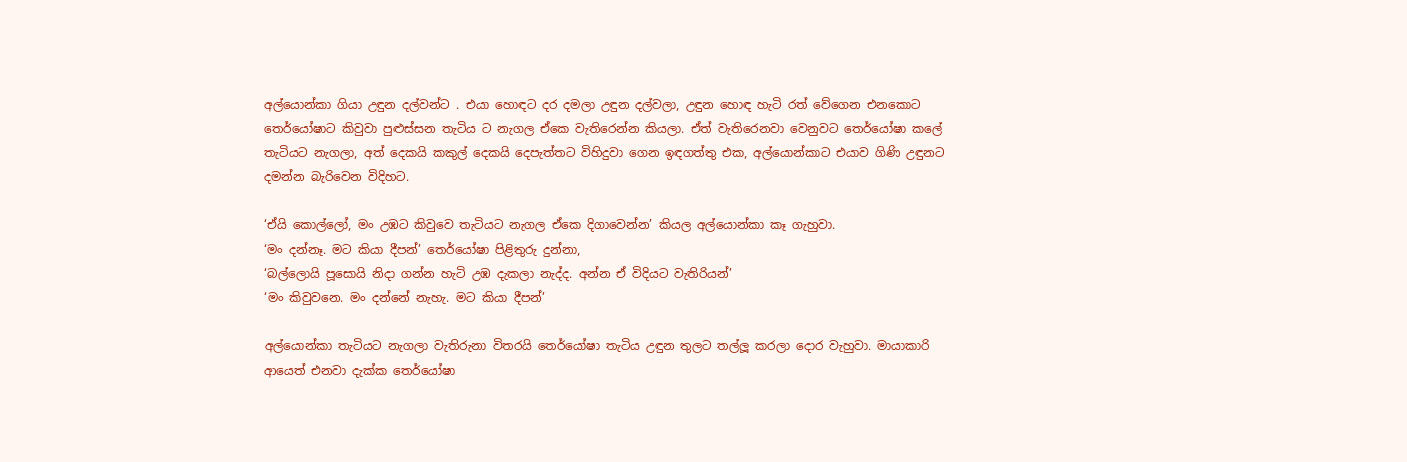අල්යොන්කා ගියා උඳුන දල්වන්ට . එයා හොඳට දර දමලා උඳුන දල්වලා, උඳුන හොඳ හැටි රත් වේගෙන එනකොට තෙර්යෝෂාට කිවුවා පුළුස්සන තැටිය ට නැගල ඒකෙ වැතිරෙන්න කියලා. ඒත් වැතිරෙනවා වෙනුවට තෙර්යෝෂා කලේ තැටියට නැගලා, අත් දෙකයි කකුල් දෙකයි දෙපැත්තට විහිදුවා ගෙන ඉඳගත්තු එක, අල්යොන්කාට එයාව ගිණි උඳුනට දමන්න බැරිවෙන විදිහට.

‘ඒයි කොල්ලෝ, මං උඹට කිවුවෙ තැටියට නැගල ඒකෙ දිගාවෙන්න’ කියල අල්යොන්කා කෑ ගැහුවා.
‘මං දන්නෑ. මට කියා දීපන්’ තෙර්යෝෂා පිළිතුරු දුන්නා,
‘බල්ලොයි පූසොයි නිදා ගන්න හැටි උඹ දැකලා නැද්ද. අන්න ඒ විදියට වැතිරියන්’
‘මං කිවුවනෙ. මං දන්නේ නැහැ. මට කියා දීපන්’

අල්යොන්කා තැටියට නැගලා වැතිරුනා විතරයි තෙර්යෝෂා තැටිය උඳුන තුලට තල්ලූ කරලා දොර වැහුවා. මායාකාරි ආයෙත් එනවා දැක්ක තෙර්යෝෂා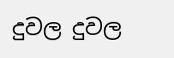දුවල දුවල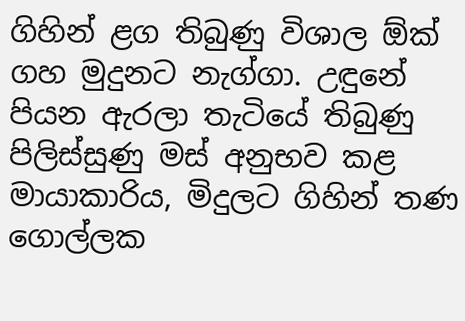ගිහින් ළග තිබුණු විශාල ඕක් ගහ මුදුනට නැග්ගා. උඳුනේ පියන ඇරලා තැටියේ තිබුණු පිලිස්සුණු මස් අනුභව කළ මායාකාරිය, මිදුලට ගිහින් තණ ගොල්ලක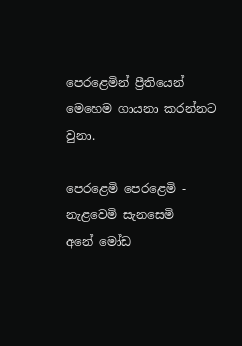පෙරළෙමින් ප්‍රීතියෙන් මෙහෙම ගායනා කරන්නට වුනා.

පෙරළෙමි පෙරළෙමි - නැළවෙමි සැනසෙමි
අනේ මෝඩ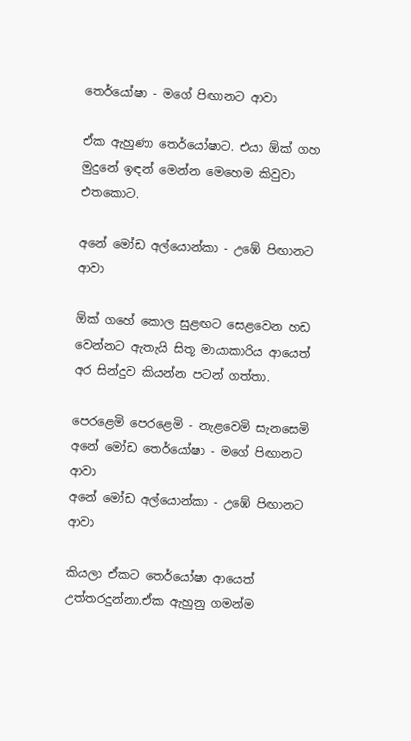තෙර්යෝෂා - මගේ පිඟානට ආවා

ඒක ඇහුණා තෙර්යෝෂාට. එයා ඕක් ගහ මුදුනේ ඉඳන් මෙන්න මෙහෙම කිවුවා එතකොට.

අනේ මෝඩ අල්යොන්කා - උඹේ පිඟානට ආවා

ඕක් ගහේ කොල සුළඟට සෙළවෙන හඩ වෙන්නට ඇතැයි සිතූ මායාකාරිය ආයෙත් අර සින්දුව කියන්න පටන් ගත්තා.

පෙරළෙමි පෙරළෙමි - නැළවෙමි සැනසෙමි
අනේ මෝඩ තෙර්යෝෂා - මගේ පිඟානට ආවා
අනේ මෝඩ අල්යොන්කා - උඹේ පිඟානට ආවා

කියලා ඒකට තෙර්යෝෂා ආයෙත් උත්තරදුන්නා.ඒක ඇහුනු ගමන්ම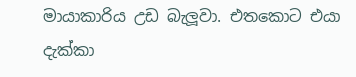මායාකාරිය උඩ බැලූවා. එතකොට එයා දැක්කා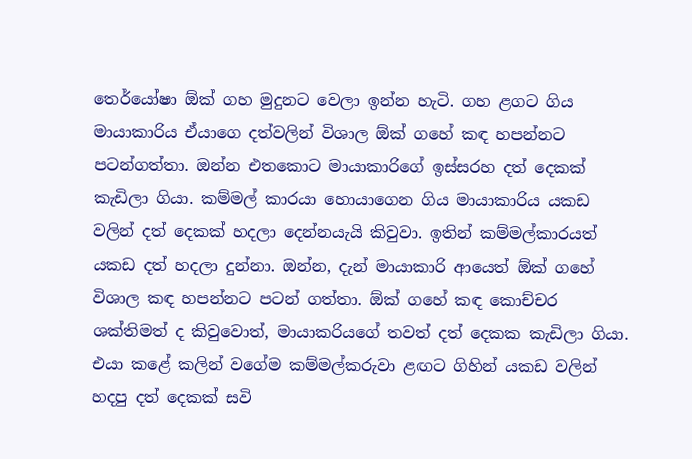තෙර්යෝෂා ඕක් ගහ මුදුනට වෙලා ඉන්න හැටි. ගහ ළගට ගිය මායාකාරිය ඒයාගෙ දත්වලින් විශාල ඕක් ගහේ කඳ හපන්නට පටන්ගත්තා. ඔන්න එතකොට මායාකාරිගේ ඉස්සරහ දත් දෙකක් කැඩිලා ගියා. කම්මල් කාරයා හොයාගෙන ගිය මායාකාරිය යකඩ වලින් දත් දෙකක් හදලා දෙන්නයැයි කිවුවා. ඉතින් කම්මල්කාරයත් යකඩ දත් හදලා දුන්නා. ඔන්න, දැන් මායාකාරි ආයෙත් ඕක් ගහේ විශාල කඳ හපන්නට පටන් ගත්තා. ඕක් ගහේ කඳ කොච්චර ශක්තිමත් ද කිවුවොත්, මායාකරියගේ තවත් දත් දෙකක කැඩිලා ගියා. එයා කළේ කලින් වගේම කම්මල්කරුවා ළඟට ගිහින් යකඩ වලින් හදපු දත් දෙකක් සවි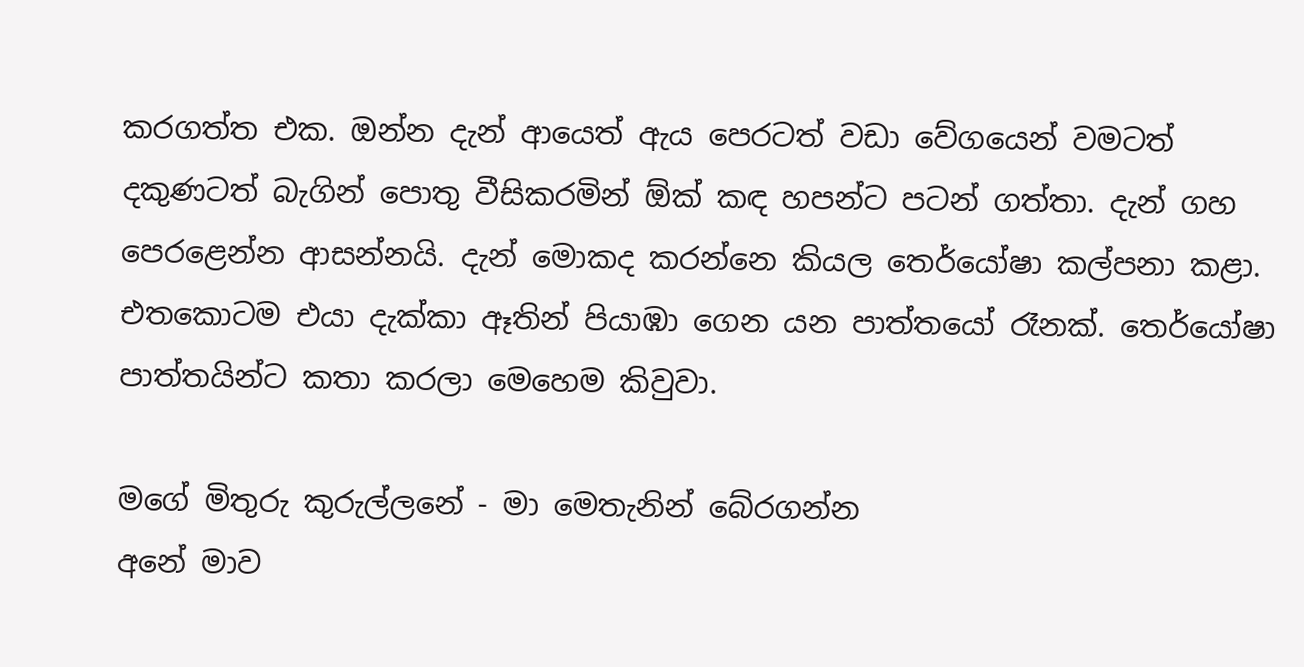කරගත්ත එක. ඔන්න දැන් ආයෙත් ඇය පෙරටත් වඩා වේගයෙන් වමටත් දකුණටත් බැගින් පොතු වීසිකරමින් ඕක් කඳ හපන්ට පටන් ගත්තා. දැන් ගහ පෙරළෙන්න ආසන්නයි. දැන් මොකද කරන්නෙ කියල තෙර්යෝෂා කල්පනා කළා. එතකොටම එයා දැක්කා ඈතින් පියාඹා ගෙන යන පාත්තයෝ රෑනක්. තෙර්යෝෂා පාත්තයින්ට කතා කරලා මෙහෙම කිවුවා.

මගේ මිතුරු කුරුල්ලනේ - මා මෙතැනින් බේරගන්න
අනේ මාව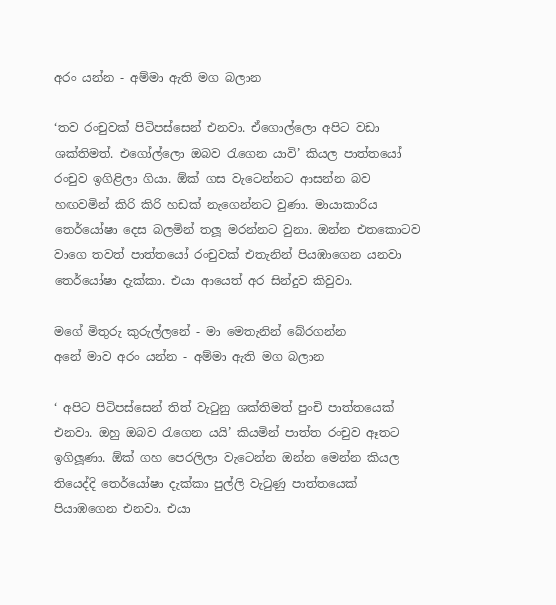අරං යන්න - අම්මා ඇති මග බලාන

‘තව රංචුවක් පිටිපස්සෙන් එනවා. ඒගොල්ලො අපිට වඩා ශක්තිමත්. එගෝල්ලො ඔබව රැගෙන යාවි’ කියල පාත්තයෝ රංචුව ඉගිළිලා ගියා. ඕක් ගස වැටෙන්නට ආසන්න බව හඟවමින් කිරි කිරි හඩක් නැගෙන්නට වුණා. මායාකාරිය තෙර්යෝෂා දෙස බලමින් තලූ මරන්නට වුනා. ඔන්න එතකොටව වාගෙ තවත් පාත්තයෝ රංචුවක් එතැනින් පියඹාගෙන යනවා තෙර්යෝෂා දැක්කා. එයා ආයෙත් අර සින්දුව කිවුවා.

මගේ මිතුරු කුරුල්ලනේ - මා මෙතැනින් බේරගන්න
අනේ මාව අරං යන්න - අම්මා ඇති මග බලාන

‘ අපිට පිටිපස්සෙන් තිත් වැටුනු ශක්තිමත් පුංචි පාත්තයෙක් එනවා. ඔහු ඔබව රැගෙන යයි’ කියමින් පාත්ත රංචුව ඈතට ඉගිලූණා. ඕක් ගහ පෙරලිලා වැටෙන්න ඔන්න මෙන්න කියල තියෙද්දි තෙර්යෝෂා දැක්කා පුල්ලි වැටුණු පාත්තයෙක් පියාඹගෙන එනවා. එයා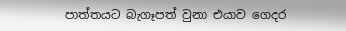පාත්තයට බැගෑපත් වුනා එයාව ගෙදර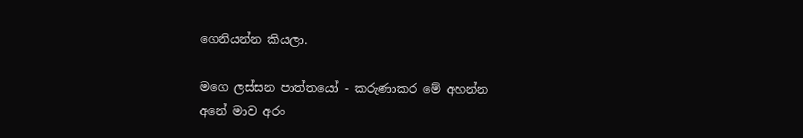ගෙනියන්න කියලා.

මගෙ ලස්සන පාත්තයෝ - කරුණාකර මේ අහන්න
අනේ මාව අරං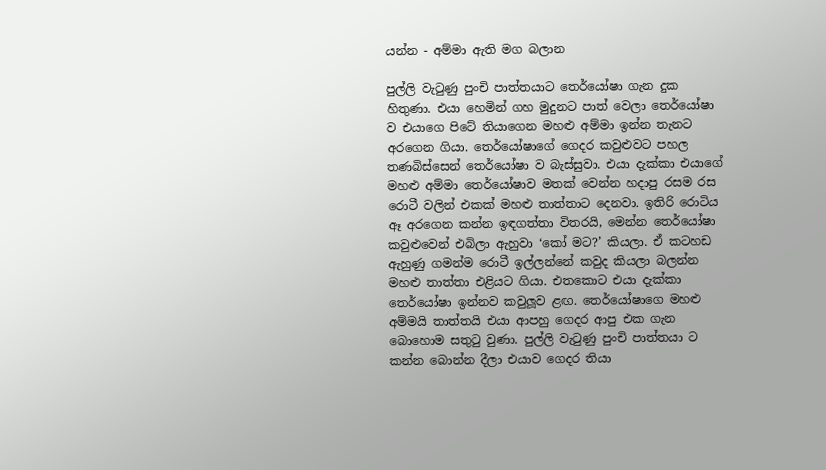යන්න - අම්මා ඇති මග බලාන

පුල්ලි වැටුණු පුංචි පාත්තයාට තෙර්යෝෂා ගැන දුක හිතුණා. එයා හෙමින් ගහ මුදුනට පාත් වෙලා තෙර්යෝෂා ව එයාගෙ පිටේ තියාගෙන මහළු අම්මා ඉන්න තැනට අරගෙන ගියා. තෙර්යෝෂාගේ ගෙදර කවුළුවට පහල තණබිස්සෙන් තෙර්යෝෂා ව බැස්සුවා. එයා දැක්කා එයාගේ මහළු අම්මා තෙර්යෝෂාව මතක් වෙන්න හදාපු රසම රස රොටී වලින් එකක් මහළු තාත්තාට දෙනවා. ඉතිරි රොටිය ඈ අරගෙන කන්න ඉඳගත්තා විතරයි, මෙන්න තෙර්යෝෂා කවුළුවෙන් එබිලා ඇහුවා ‘කෝ මට?’ කියලා. ඒ කටහඩ ඇහුණු ගමන්ම රොටී ඉල්ලන්නේ කවුද කියලා බලන්න මහළු තාත්තා එළියට ගියා. එතකොට එයා දැක්කා තෙර්යෝෂා ඉන්නව කවුලූව ළඟ. තෙර්යෝෂාගෙ මහළු අම්මයි තාත්තයි එයා ආපහු ගෙදර ආපු එක ගැන බොහොම සතුටු වුණා. පුල්ලි වැටුණු පුංචි පාත්තයා ට කන්න බොන්න දීලා එයාව ගෙදර තියා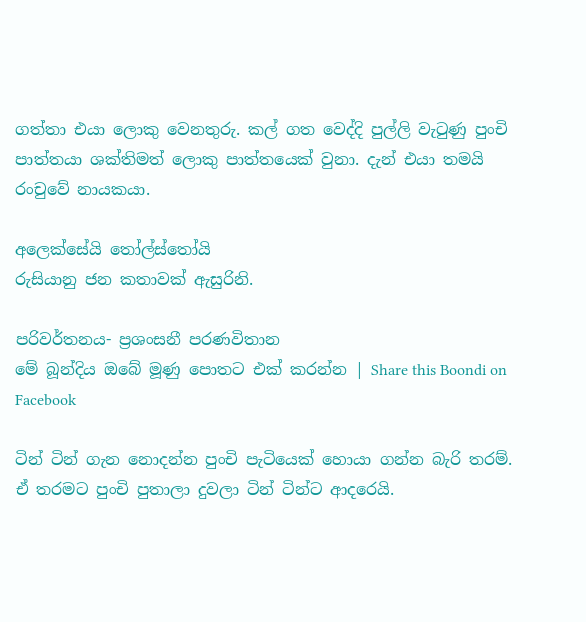ගත්තා එයා ලොකු වෙනතුරු. කල් ගත වෙද්දි පුල්ලි වැටුණු පුංචි පාත්තයා ශක්තිමත් ලොකු පාත්තයෙක් වුනා. දැන් එයා තමයි රංචුවේ නායකයා.

අලෙක්සේයි තෝල්ස්තෝයි
රුසියානු ජන කතාවක් ඇසුරිනි.

පරිවර්තනය- ප්‍රශංසනී පරණවිතාන
මේ බූන්දිය ඔබේ මූණු පොතට එක් කරන්න | Share this Boondi on Facebook

ටින් ටින් ගැන නොදන්න පුංචි පැටියෙක් හොයා ගන්න බැරි තරම්. ඒ තරමට පුංචි පුතාලා දුවලා ටින් ටින්ට ආදරෙයි.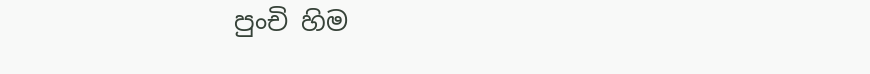පුංචි හිම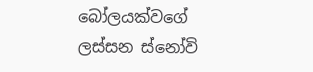බෝලයක්වගේ ලස්සන ස්නෝවි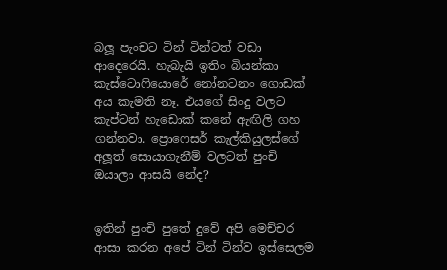බලූ පැංචට ටින් ටින්ටත් වඩා ආදෙරෙයි. හැබැයි ඉතිං බියන්කා කැස්ටොෆියොරේ නෝනටනං ගොඩක් අය කැමති නෑ. එයගේ සිංදු වලට කැප්ටන් හැඩොක් කනේ ඇඟිලි ගහ ගන්නවා. ප්‍රොෆෙසර් කැල්කියුලස්ගේ අලූත් සොයාගැනීම් වලටත් පුංචි ඔයාලා ආසයි නේද?


ඉතින් පුංචි පුතේ දුවේ අපි මෙච්චර ආසා කරන අපේ ටින් ටින්ව ඉස්සෙලම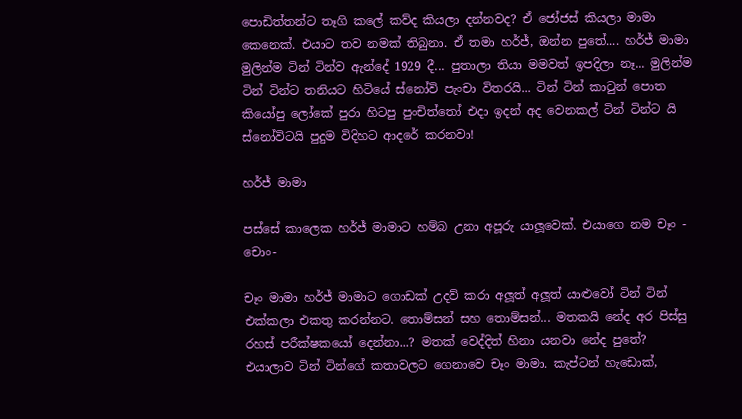පොඩිත්තන්ට තෑගි කලේ කව්ද කියලා දන්නවද? ඒ ජෝජස් කියලා මාමා කෙනෙක්. එයාට තව නමක් තිබුනා. ඒ තමා හර්ජ්, ඔන්න පුතේ.... හර්ජ් මාමා මුලින්ම ටින් ටින්ව ඇන්දේ 1929 දී... පුතාලා තියා මමවත් ඉපදිලා නෑ... මුලින්ම ටින් ටින්ට තනියට හිටියේ ස්නෝවි පැංචා විතරයි... ටින් ටින් කාටුන් පොත කියෝපු ලෝකේ පුරා හිටපු පුංචිත්තෝ එදා ඉදන් අද වෙනකල් ටින් ටින්ට යි ස්නෝවිටයි පුදුම විදිහට ආදරේ කරනවා!

හර්ජ් මාමා

පස්සේ කාලෙක හර්ජ් මාමාට හම්බ උනා අපූරු යාලූවෙක්. එයාගෙ නම චෑං - චොං-

චෑං මාමා හර්ජ් මාමාට ගොඩක් උදව් කරා අලූත් අලූත් යාළුවෝ ටින් ටින් එක්කලා එකතු කරන්නට. තොම්සන් සහ තොම්සන්... මතකයි නේද අර පිස්සු රහස් පරීක්ෂකයෝ දෙන්නා...? මතක් වෙද්දිත් හිනා යනවා නේද පුතේ? එයාලාව ටින් ටින්ගේ කතාවලට ගෙනාවෙ චෑං මාමා. කැප්ටන් හැඩොක්,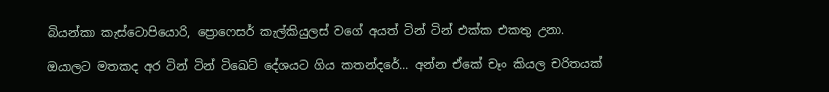බියන්කා කැස්ටොපියොරි, ප්‍රොෆෙසර් කැල්කියුලස් වගේ අයත් ටින් ටින් එක්ක එකතු උනා.

ඔයාලට මතකද අර ටින් ටින් ටිඛෙට් දේශයට ගිය කතන්දරේ... අන්න ඒකේ චෑං කියල චරිතයක්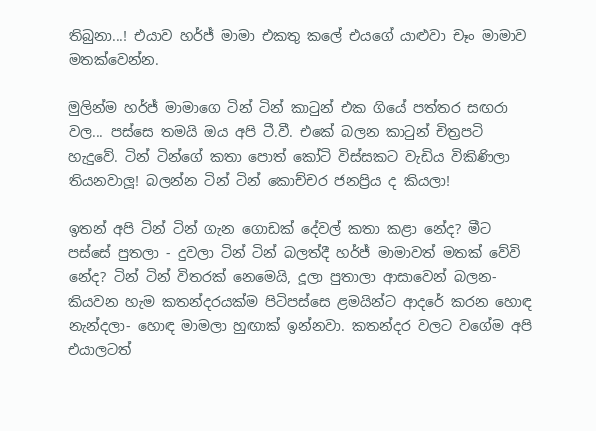තිබුනා...! එයාව හර්ජ් මාමා එකතු කලේ එයගේ යාළුවා චෑං මාමාව මතක්වෙන්න.

මුලින්ම හර්ජ් මාමාගෙ ටින් ටින් කාටුන් එක ගියේ පත්තර සඟරා වල... පස්සෙ තමයි ඔය අපි ටී.වී. එකේ බලන කාටුන් චිත්‍රපටි හැදුවේ. ටින් ටින්ගේ කතා පොත් කෝටි විස්සකට වැඩිය විකිණිලා තියනවාලූ! බලන්න ටින් ටින් කොච්චර ජනප්‍රිය ද කියලා!

ඉතන් අපි ටින් ටින් ගැන ගොඩක් දේවල් කතා කළා නේද? මීට පස්සේ පුතලා - දුවලා ටින් ටින් බලත්දී හර්ජ් මාමාවත් මතක් වේවි නේද? ටින් ටින් විතරක් නෙමෙයි, දූලා පුතාලා ආසාවෙන් බලන- කියවන හැම කතන්දරයක්ම පිටිපස්සෙ ළමයින්ට ආදරේ කරන හොඳ නැන්දලා- හොඳ මාමලා හුඟාක් ඉන්නවා. කතන්දර වලට වගේම අපි එයාලටත්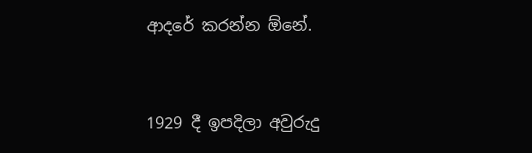ආදරේ කරන්න ඕනේ.


1929 දී ඉපදිලා අවුරුදු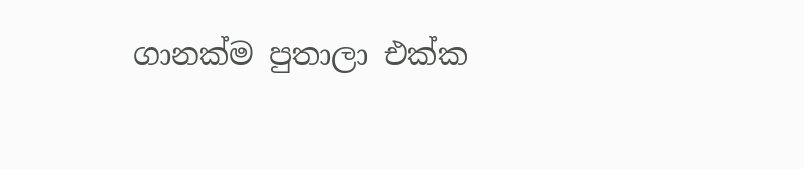ගානක්ම පුතාලා එක්ක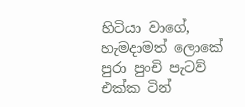හිටියා වාගේ, හැමදාමත් ලොකේ පුරා පුංචි පැටව් එක්ක ටින්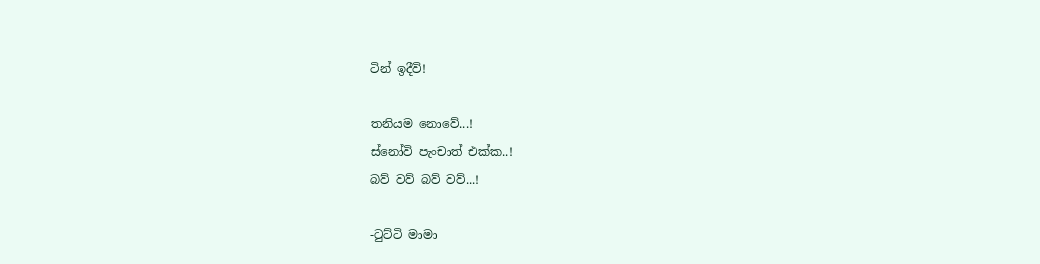ටින් ඉදීවි!

තනියම නොවේ...!
ස්නෝවි පැංචාත් එක්ක..!
බව් වව් බව් වව්...!

-ටුට්ටි මාමා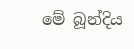මේ බූන්දිය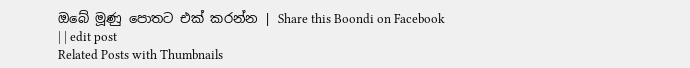ඔබේ මූණු පොතට එක් කරන්න | Share this Boondi on Facebook
| | edit post
Related Posts with Thumbnails